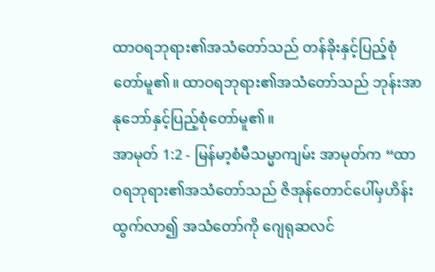ထာဝရဘုရား၏အသံတော်သည် တန်ခိုးနှင့်ပြည့်စုံတော်မူ၏။ ထာဝရဘုရား၏အသံတော်သည် ဘုန်းအာနုဘော်နှင့်ပြည့်စုံတော်မူ၏။
အာမုတ် 1:2 - မြန်မာ့စံမီသမ္မာကျမ်း အာမုတ်က “ထာဝရဘုရား၏အသံတော်သည် ဇိအုန်တောင်ပေါ်မှဟိန်းထွက်လာ၍ အသံတော်ကို ဂျေရုဆလင်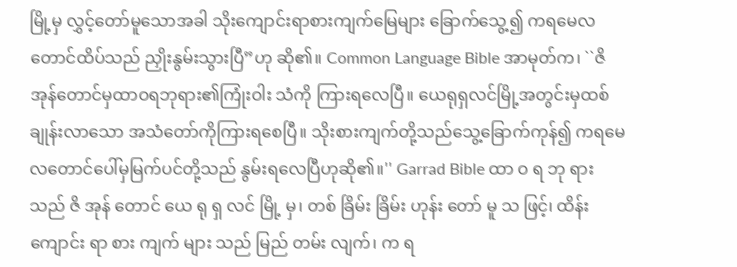မြို့မှ လွှင့်တော်မူသောအခါ သိုးကျောင်းရာစားကျက်မြေများ ခြောက်သွေ့၍ ကရမေလတောင်ထိပ်သည် ညှိုးနွမ်းသွားပြီ”ဟု ဆို၏။ Common Language Bible အာမုတ်က၊ ``ဇိအုန်တောင်မှထာဝရဘုရား၏ကြုံးဝါး သံကို ကြားရလေပြီ။ ယေရုရှလင်မြို့အတွင်းမှထစ်ချုန်းလာသော အသံတော်ကိုကြားရစေပြီ။ သိုးစားကျက်တို့သည်သွေ့ခြောက်ကုန်၍ ကရမေလတောင်ပေါ်မှမြက်ပင်တို့သည် နွမ်းရလေပြီဟုဆို၏။'' Garrad Bible ထာ ဝ ရ ဘု ရား သည် ဇိ အုန် တောင် ယေ ရု ရှ လင် မြို့ မှ၊ တစ် ခြိမ်း ခြိမ်း ဟုန်း တော် မူ သ ဖြင့်၊ ထိန်း ကျောင်း ရာ စား ကျက် များ သည် မြည် တမ်း လျက်၊ က ရ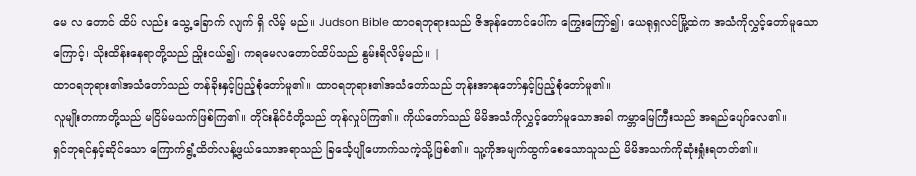မေ လ တောင် ထိပ် လည်း သွေ့ ခြောက် လျက် ရှိ လိမ့် မည်။ Judson Bible ထာဝရဘုရားသည် ဇိအုန်တောင်ပေါ်က ကြွေးကြော်၍၊ ယေရုရှလင်မြို့ထဲက အသံကိုလွှင့်တော်မူသောကြောင့်၊ သိုးထိန်းနေရာတို့သည် ညှိုးငယ်၍၊ ကရမေလတောင်ထိပ်သည် နွမ်းရိလိမ့်မည်။ |
ထာဝရဘုရား၏အသံတော်သည် တန်ခိုးနှင့်ပြည့်စုံတော်မူ၏။ ထာဝရဘုရား၏အသံတော်သည် ဘုန်းအာနုဘော်နှင့်ပြည့်စုံတော်မူ၏။
လူမျိုးတကာတို့သည် မငြိမ်မသက်ဖြစ်ကြ၏။ တိုင်းနိုင်ငံတို့သည် တုန်လှုပ်ကြ၏။ ကိုယ်တော်သည် မိမိအသံကိုလွှင့်တော်မူသောအခါ ကမ္ဘာမြေကြီးသည် အရည်ပျော်လေ၏။
ရှင်ဘုရင်နှင့်ဆိုင်သော ကြောက်ရွံ့ထိတ်လန့်ဖွယ်သောအရာသည် ခြင်္သေ့ပျိုဟောက်သကဲ့သို့ဖြစ်၏။ သူ့ကိုအမျက်ထွက်စေသောသူသည် မိမိအသက်ကိုဆုံးရှုံးရတတ်၏။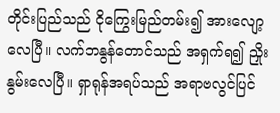တိုင်းပြည်သည် ငိုကြွေးမြည်တမ်း၍ အားလျော့လေပြီ။ လက်ဘနွန်တောင်သည် အရှက်ရ၍ ညှိုးနွမ်းလေပြီ။ ရှာရုန်အရပ်သည် အရာဗလွင်ပြင်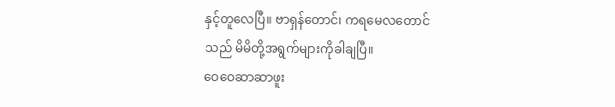နှင့်တူလေပြီ။ ဗာရှန်တောင်၊ ကရမေလတောင်သည် မိမိတို့အရွက်များကိုခါချပြီ။
ဝေဝေဆာဆာဖူး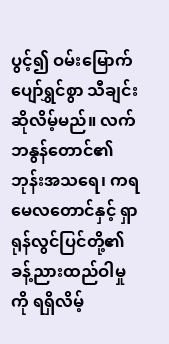ပွင့်၍ ဝမ်းမြောက်ပျော်ရွှင်စွာ သီချင်းဆိုလိမ့်မည်။ လက်ဘနွန်တောင်၏ဘုန်းအသရေ၊ ကရမေလတောင်နှင့် ရှာရုန်လွင်ပြင်တို့၏ခန့်ညားထည်ဝါမှုကို ရရှိလိမ့်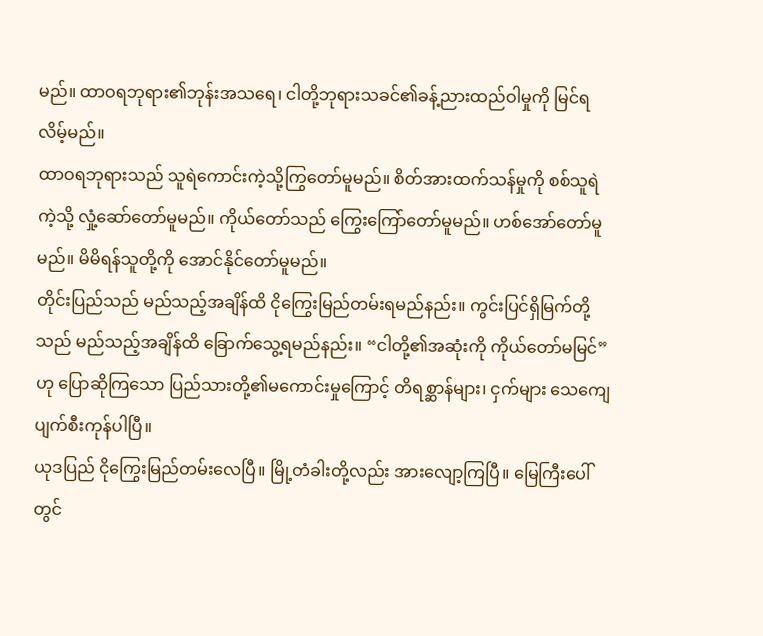မည်။ ထာဝရဘုရား၏ဘုန်းအသရေ၊ ငါတို့ဘုရားသခင်၏ခန့်ညားထည်ဝါမှုကို မြင်ရလိမ့်မည်။
ထာဝရဘုရားသည် သူရဲကောင်းကဲ့သို့ကြွတော်မူမည်။ စိတ်အားထက်သန်မှုကို စစ်သူရဲကဲ့သို့ လှုံ့ဆော်တော်မူမည်။ ကိုယ်တော်သည် ကြွေးကြော်တော်မူမည်။ ဟစ်အော်တော်မူမည်။ မိမိရန်သူတို့ကို အောင်နိုင်တော်မူမည်။
တိုင်းပြည်သည် မည်သည့်အချိန်ထိ ငိုကြွေးမြည်တမ်းရမည်နည်း။ ကွင်းပြင်ရှိမြက်တို့သည် မည်သည့်အချိန်ထိ ခြောက်သွေ့ရမည်နည်း။ “ငါတို့၏အဆုံးကို ကိုယ်တော်မမြင်”ဟု ပြောဆိုကြသော ပြည်သားတို့၏မကောင်းမှုကြောင့် တိရစ္ဆာန်များ၊ ငှက်များ သေကျေပျက်စီးကုန်ပါပြီ။
ယုဒပြည် ငိုကြွေးမြည်တမ်းလေပြီ။ မြို့တံခါးတို့လည်း အားလျော့ကြပြီ။ မြေကြီးပေါ်တွင်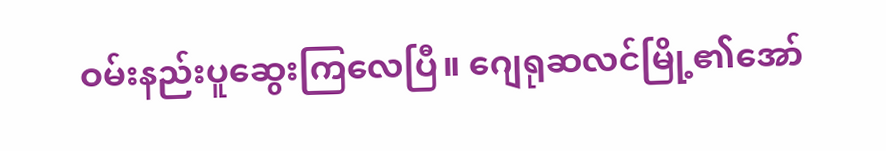ဝမ်းနည်းပူဆွေးကြလေပြီ။ ဂျေရုဆလင်မြို့၏အော်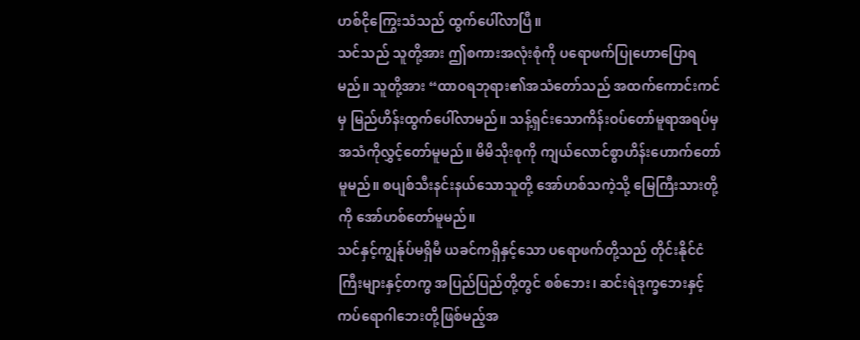ဟစ်ငိုကြွေးသံသည် ထွက်ပေါ်လာပြီ။
သင်သည် သူတို့အား ဤစကားအလုံးစုံကို ပရောဖက်ပြုဟောပြောရမည်။ သူတို့အား “ထာဝရဘုရား၏အသံတော်သည် အထက်ကောင်းကင်မှ မြည်ဟိန်းထွက်ပေါ်လာမည်။ သန့်ရှင်းသောကိန်းဝပ်တော်မူရာအရပ်မှ အသံကိုလွှင့်တော်မူမည်။ မိမိသိုးစုကို ကျယ်လောင်စွာဟိန်းဟောက်တော်မူမည်။ စပျစ်သီးနင်းနယ်သောသူတို့ အော်ဟစ်သကဲ့သို့ မြေကြီးသားတို့ကို အော်ဟစ်တော်မူမည်။
သင်နှင့်ကျွန်ုပ်မရှိမီ ယခင်ကရှိနှင့်သော ပရောဖက်တို့သည် တိုင်းနိုင်ငံကြီးများနှင့်တကွ အပြည်ပြည်တို့တွင် စစ်ဘေး၊ ဆင်းရဲဒုက္ခဘေးနှင့် ကပ်ရောဂါဘေးတို့ဖြစ်မည့်အ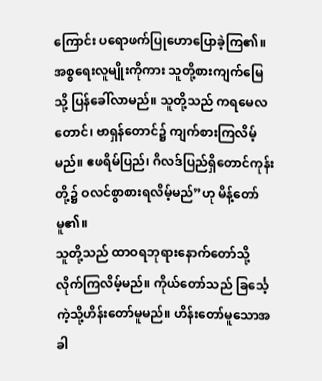ကြောင်း ပရောဖက်ပြုဟောပြောခဲ့ကြ၏။
အစ္စရေးလူမျိုးကိုကား သူတို့စားကျက်မြေသို့ ပြန်ခေါ်လာမည်။ သူတို့သည် ကရမေလတောင်၊ ဗာရှန်တောင်၌ ကျက်စားကြလိမ့်မည်။ ဧဖရိမ်ပြည်၊ ဂိလဒ်ပြည်ရှိတောင်ကုန်းတို့၌ ဝလင်စွာစားရလိမ့်မည်”ဟု မိန့်တော်မူ၏။
သူတို့သည် ထာဝရဘုရားနောက်တော်သို့ လိုက်ကြလိမ့်မည်။ ကိုယ်တော်သည် ခြင်္သေ့ကဲ့သို့ဟိန်းတော်မူမည်။ ဟိန်းတော်မူသောအခါ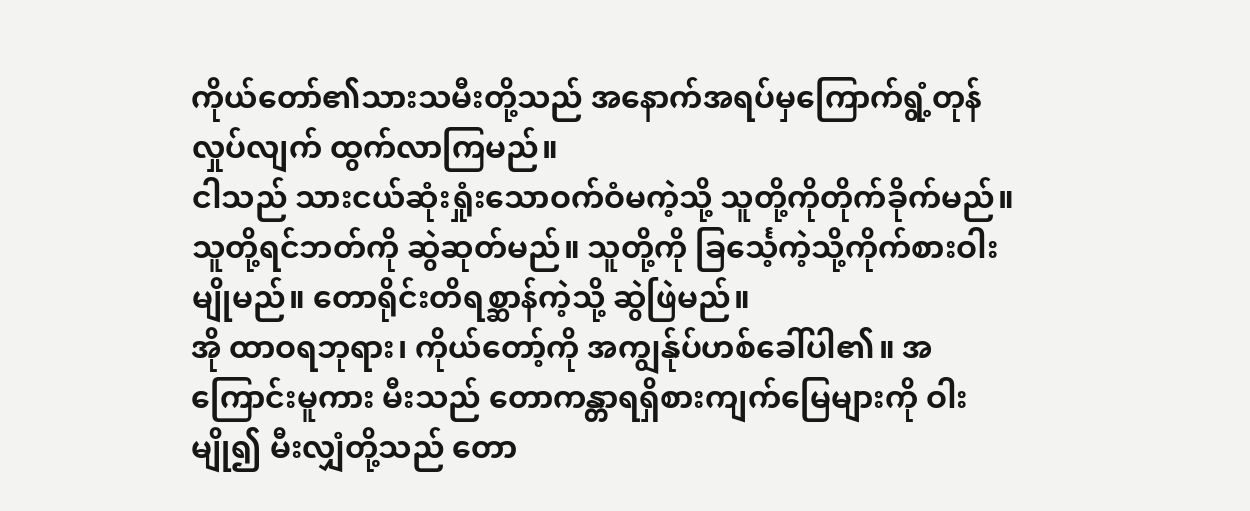ကိုယ်တော်၏သားသမီးတို့သည် အနောက်အရပ်မှကြောက်ရွံ့တုန်လှုပ်လျက် ထွက်လာကြမည်။
ငါသည် သားငယ်ဆုံးရှုံးသောဝက်ဝံမကဲ့သို့ သူတို့ကိုတိုက်ခိုက်မည်။ သူတို့ရင်ဘတ်ကို ဆွဲဆုတ်မည်။ သူတို့ကို ခြင်္သေ့ကဲ့သို့ကိုက်စားဝါးမျိုမည်။ တောရိုင်းတိရစ္ဆာန်ကဲ့သို့ ဆွဲဖြဲမည်။
အို ထာဝရဘုရား၊ ကိုယ်တော့်ကို အကျွန်ုပ်ဟစ်ခေါ်ပါ၏။ အကြောင်းမူကား မီးသည် တောကန္တာရရှိစားကျက်မြေများကို ဝါးမျို၍ မီးလျှံတို့သည် တော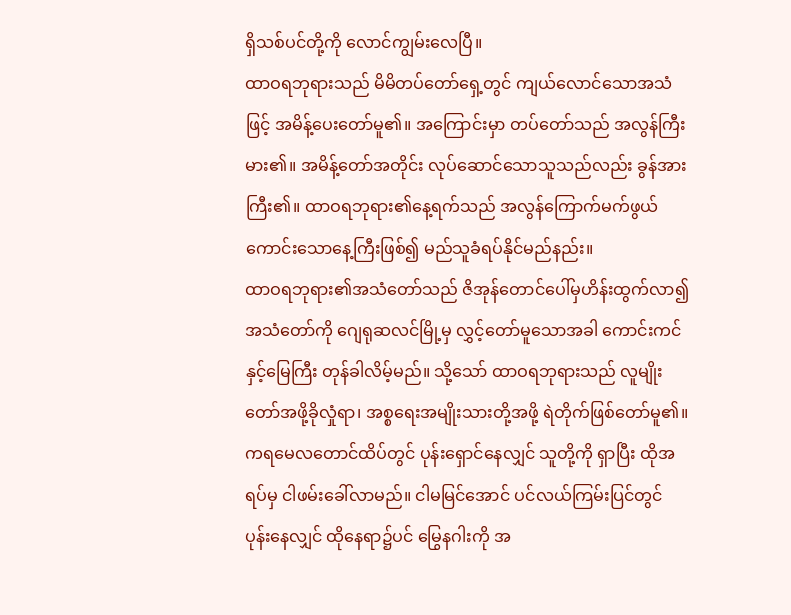ရှိသစ်ပင်တို့ကို လောင်ကျွမ်းလေပြီ။
ထာဝရဘုရားသည် မိမိတပ်တော်ရှေ့တွင် ကျယ်လောင်သောအသံဖြင့် အမိန့်ပေးတော်မူ၏။ အကြောင်းမှာ တပ်တော်သည် အလွန်ကြီးမား၏။ အမိန့်တော်အတိုင်း လုပ်ဆောင်သောသူသည်လည်း ခွန်အားကြီး၏။ ထာဝရဘုရား၏နေ့ရက်သည် အလွန်ကြောက်မက်ဖွယ်ကောင်းသောနေ့ကြီးဖြစ်၍ မည်သူခံရပ်နိုင်မည်နည်း။
ထာဝရဘုရား၏အသံတော်သည် ဇိအုန်တောင်ပေါ်မှဟိန်းထွက်လာ၍ အသံတော်ကို ဂျေရုဆလင်မြို့မှ လွှင့်တော်မူသောအခါ ကောင်းကင်နှင့်မြေကြီး တုန်ခါလိမ့်မည်။ သို့သော် ထာဝရဘုရားသည် လူမျိုးတော်အဖို့ခိုလှုံရာ၊ အစ္စရေးအမျိုးသားတို့အဖို့ ရဲတိုက်ဖြစ်တော်မူ၏။
ကရမေလတောင်ထိပ်တွင် ပုန်းရှောင်နေလျှင် သူတို့ကို ရှာပြီး ထိုအရပ်မှ ငါဖမ်းခေါ်လာမည်။ ငါမမြင်အောင် ပင်လယ်ကြမ်းပြင်တွင် ပုန်းနေလျှင် ထိုနေရာ၌ပင် မြွေနဂါးကို အ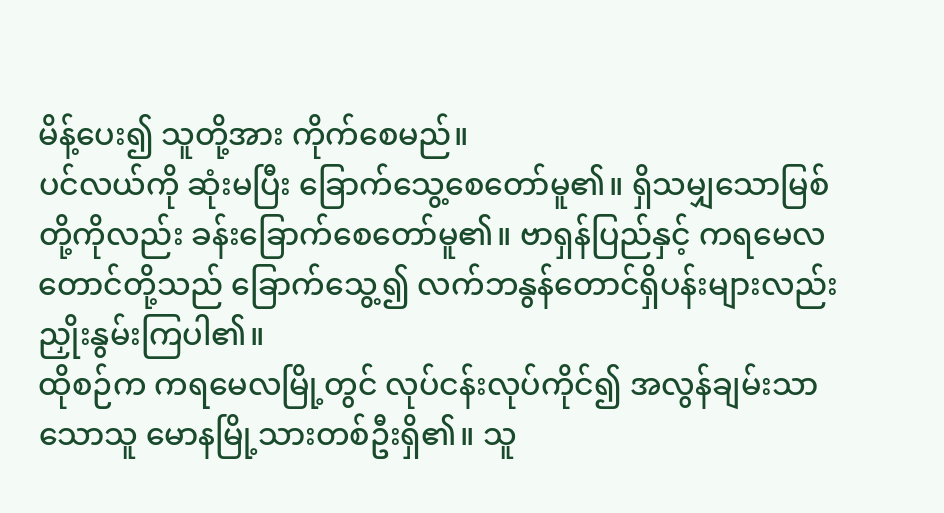မိန့်ပေး၍ သူတို့အား ကိုက်စေမည်။
ပင်လယ်ကို ဆုံးမပြီး ခြောက်သွေ့စေတော်မူ၏။ ရှိသမျှသောမြစ်တို့ကိုလည်း ခန်းခြောက်စေတော်မူ၏။ ဗာရှန်ပြည်နှင့် ကရမေလတောင်တို့သည် ခြောက်သွေ့၍ လက်ဘနွန်တောင်ရှိပန်းများလည်း ညှိုးနွမ်းကြပါ၏။
ထိုစဉ်က ကရမေလမြို့တွင် လုပ်ငန်းလုပ်ကိုင်၍ အလွန်ချမ်းသာသောသူ မောနမြို့သားတစ်ဦးရှိ၏။ သူ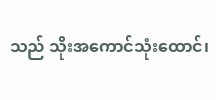သည် သိုးအကောင်သုံးထောင်၊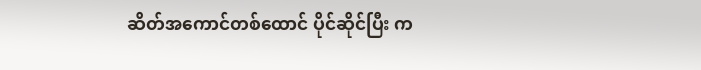ဆိတ်အကောင်တစ်ထောင် ပိုင်ဆိုင်ပြီး က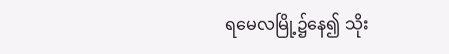ရမေလမြို့၌နေ၍ သိုး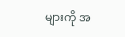များကို အ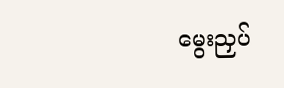မွေးညှပ်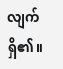လျက်ရှိ၏။